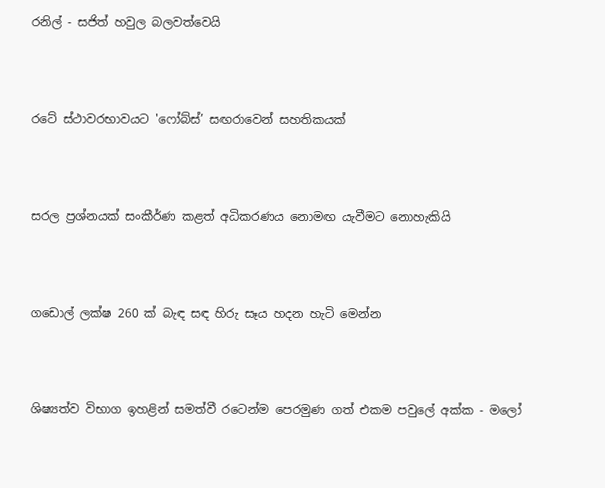රනිල් - සජිත් හවුල බලවත්වෙයි




රටේ ස්ථාවරභාවයට 'ෆෝබ්ස්’ සඟරාවෙන් සහතිකයක්




සරල ප්‍රශ්නයක් සංකීර්ණ කළත් අධිකරණය නොමඟ යැවීමට නොහැකියි




ගඩොල් ලක්ෂ 260 ක් බැඳ සඳ හිරු සෑය හදන හැටි මෙන්න




ශිෂ්‍යත්ව විභාග ඉහළින් සමත්වී රටෙන්ම පෙරමුණ ගත් එකම පවුලේ අක්ක - මලෝ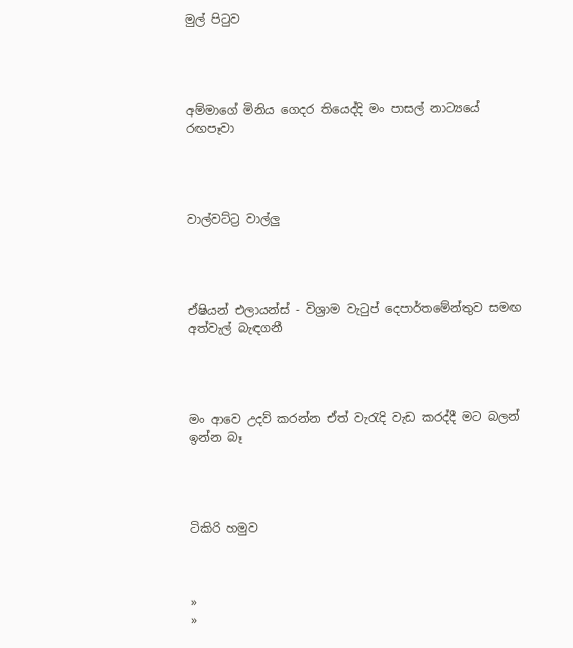මුල් පිටුව




අම්මාගේ මිනිය ගෙදර තියෙද්දි මං පාසල් නාට්‍යයේ රඟපෑවා




වාල්වට්ට්‍ර වාල්ලු




ඒෂියන් එලායන්ස් - විශ්‍රාම වැටුප් දෙපාර්තමේන්තුව සමඟ අත්වැල් බැඳගනී




මං ආවෙ උදව් කරන්න ඒත් වැරැදි වැඩ කරද්දී මට බලන් ඉන්න බෑ




ටිකිරි හමුව



»
»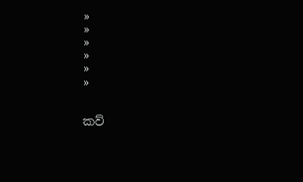»
»
»
»
»
»


කව්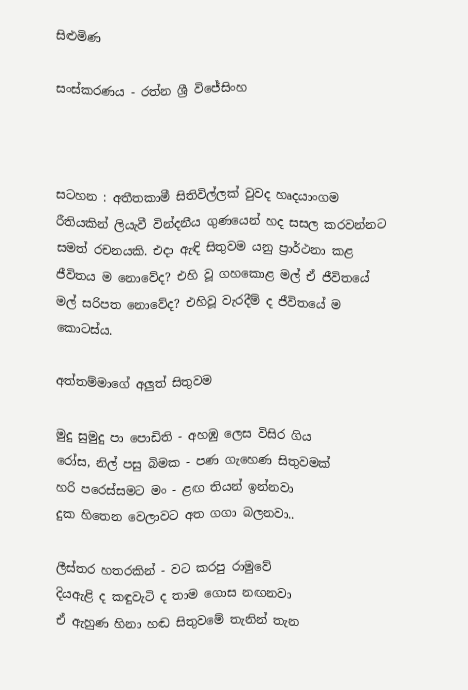සිළුමිණ

සංස්කරණය - රත්න ශ්‍රී විජේසිංහ



සටහන : අතීතකාමී සිතිවිල්ලක් වුවද හෘදයාංගම රීතියකින් ලියැවී වින්දනීය ගුණයෙන් හද සසල කරවන්නට සමත් රචනයකි. එදා ඇඳි සිතුවම යනු ප්‍රාර්ථනා කළ ජීවිතය ම නොවේද? එහි වූ ගහකොළ මල් ඒ ජීවිතයේ මල් සරිපත නොවේද? එහිවූ වැරදීම් ද ජීවිතයේ ම කොටස්ය.

අත්තම්මාගේ අලුත් සිතුවම

මුදු සුමුදු පා පොඩිති - අහඹු ලෙස විසිර ගිය
රෝස, නිල් පසු බිමක - පණ ගැහෙණ සිතුවමක්
හරි පරෙස්සමට මං - ළඟ තියන් ඉන්නවා
දුක හිතෙන වෙලාවට අත ගගා බලනවා..

ලීස්තර හතරකින් - වට කරපු රාමුවේ
දියඇළි ද කඳුවැටි ද තාම ගොස නඟනවා
ඒ ඇහුණ හිනා හඬ සිතුවමේ තැනින් තැන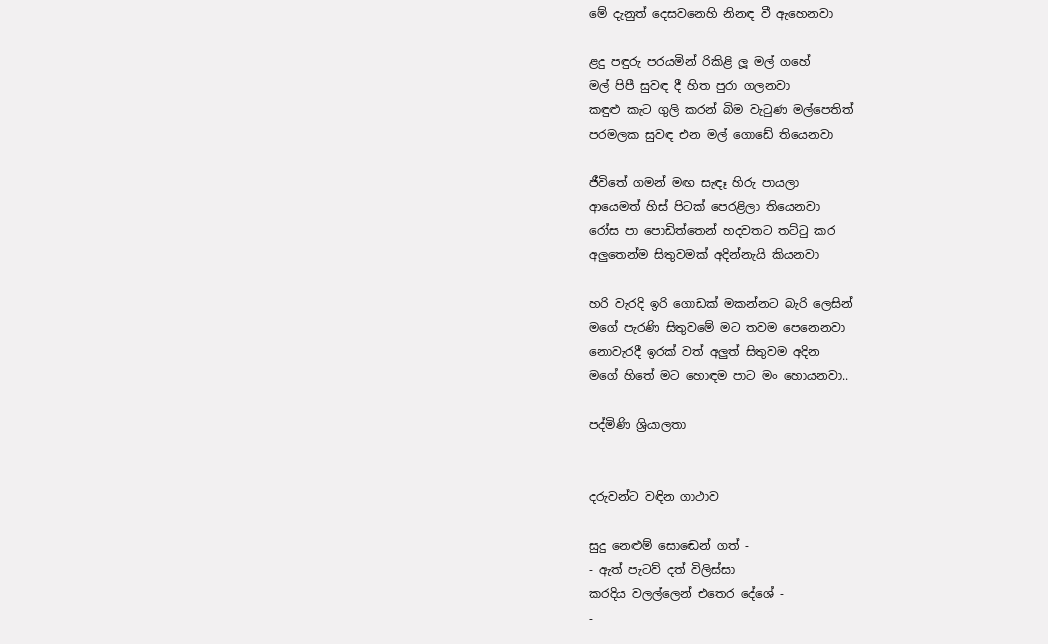මේ දැනුත් දෙසවනෙහි නිනඳ වී ඇහෙනවා

ළදු පඳුරු පරයමින් රිකිළි ලූ මල් ගහේ
මල් පිපී සුවඳ දී හිත පුරා ගලනවා
කඳුළු කැට ගුලි කරන් බිම වැටුණ මල්පෙතිත්
පරමලක සුවඳ එන මල් ගොඩේ තියෙනවා

ජීවිතේ ගමන් මඟ සැඳෑ හිරු පායලා
ආයෙමත් හිස් පිටක් පෙරළිලා තියෙනවා
රෝස පා පොඩිත්තෙන් හදවතට තට්ටු කර
අලුතෙන්ම සිතුවමක් අදින්නැයි කියනවා

හරි වැරදි ඉරි ගොඩක් මකන්නට බැරි ලෙසින්
මගේ පැරණි සිතුවමේ මට තවම පෙනෙනවා
නොවැරදී ඉරක් වත් අලුත් සිතුවම අදින
මගේ හිතේ මට හොඳම පාට මං හොයනවා..

පද්මිණි ශ්‍රියාලතා


දරුවන්ට වඳින ගාථාව

සුදු නෙළුම් සො‍ඬෙන් ගත් -
- ඇත් පැටව් දත් විලිස්සා
කරදිය වලල්ලෙන් එතෙර දේශේ -
-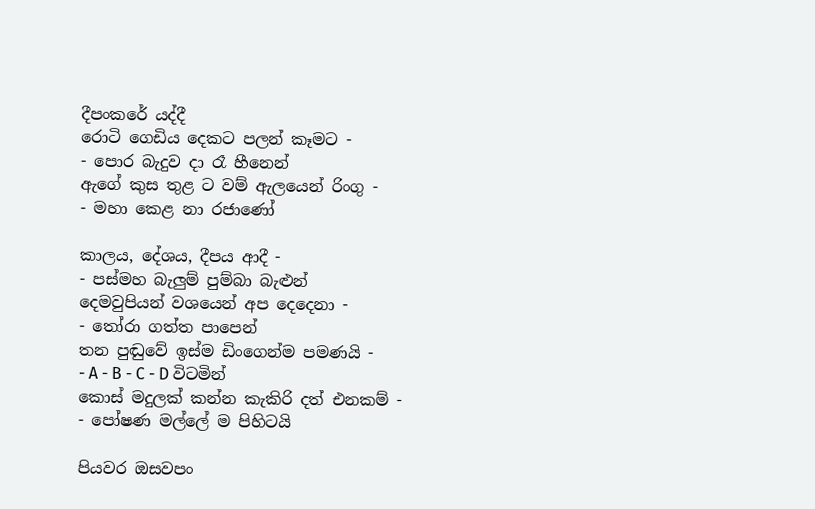දීපංකරේ යද්දී
රොටි ගෙඩිය දෙකට පලන් කෑමට -
- පොර බැදුව දා රෑ හීනෙන්
ඇගේ කුස තුළ ට වම් ඇලයෙන් රිංගු -
- මහා කෙළ නා රජාණෝ

කාලය, දේශය, දීපය ආදී -
- පස්මහ බැලුම් පුම්බා බැළුන්
දෙමවුපියන් වශයෙන් අප දෙදෙනා -
- තෝරා ගත්ත පාපෙන්
තන පුඬුවේ ඉස්ම ඩිංගෙන්ම පමණයි -
- A - B - C - D විටමින්
කොස් මදුලක් කන්න කැකිරි දත් එනකම් -
- පෝෂණ මල්ලේ ම පිහිටයි

පියවර ඔසවපං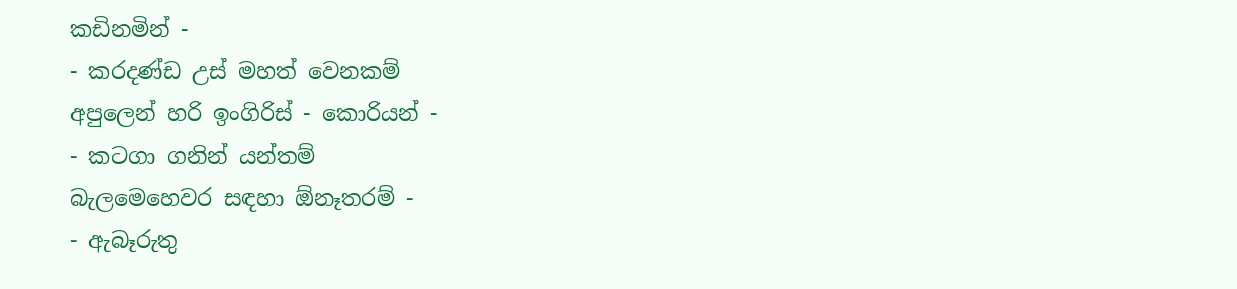කඩිනමින් -
- කරදණ්ඩ උස් මහත් වෙනකම්
අපුලෙන් හරි ඉංගිරිස් - කොරියන් -
- කටගා ගනින් යන්තම්
බැලමෙහෙවර සඳහා ඕනෑතරම් -
- ඇබෑරුතු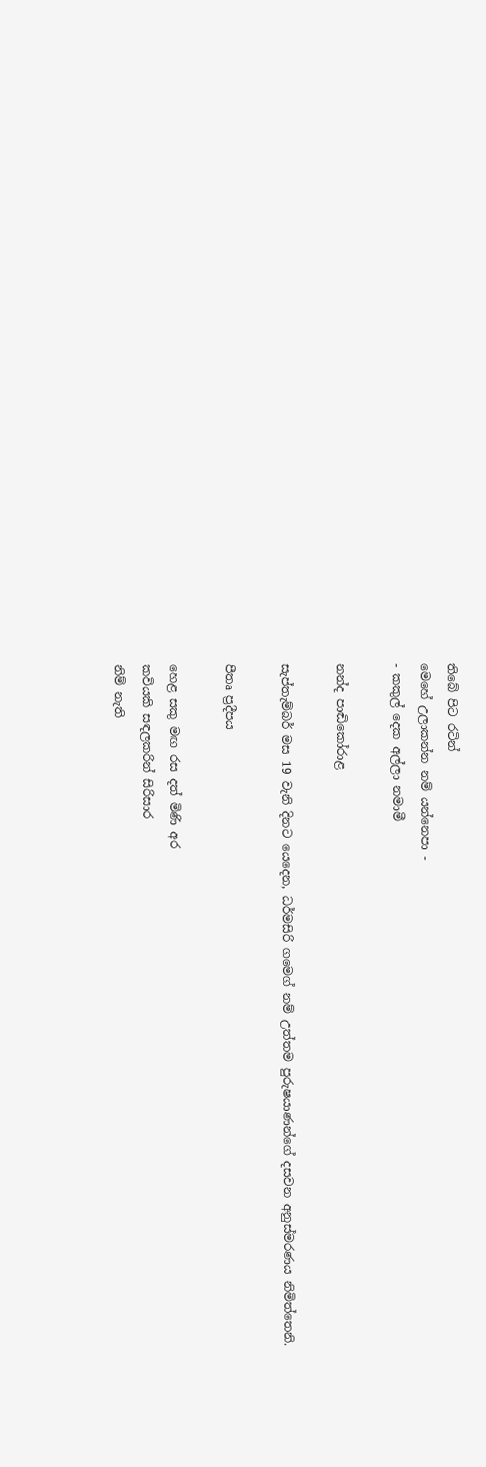තිබේ පිට රටින්
මෙහේ උලාකන්න නම් යන්නෙපා -
- කකුල් දෙක අල්ලා නමාමී

නන්ද පාඬිකෝරාළ

සැප්තැම්බර් මස 19 වැනි දිනට යෙදෙන, ධර්මසිරි ගම‍ෙග් නම් උත්තම පුරුෂයාණන්ගේ දසවන අනුස්මරණය නිමිත්තෙනි.

පීතෘ ප්‍රදීපය

හෙළ සකු මඟ රස දත් මිණි අර
කවියකි සඳලකරින් සිරිසාර
නිම් නැති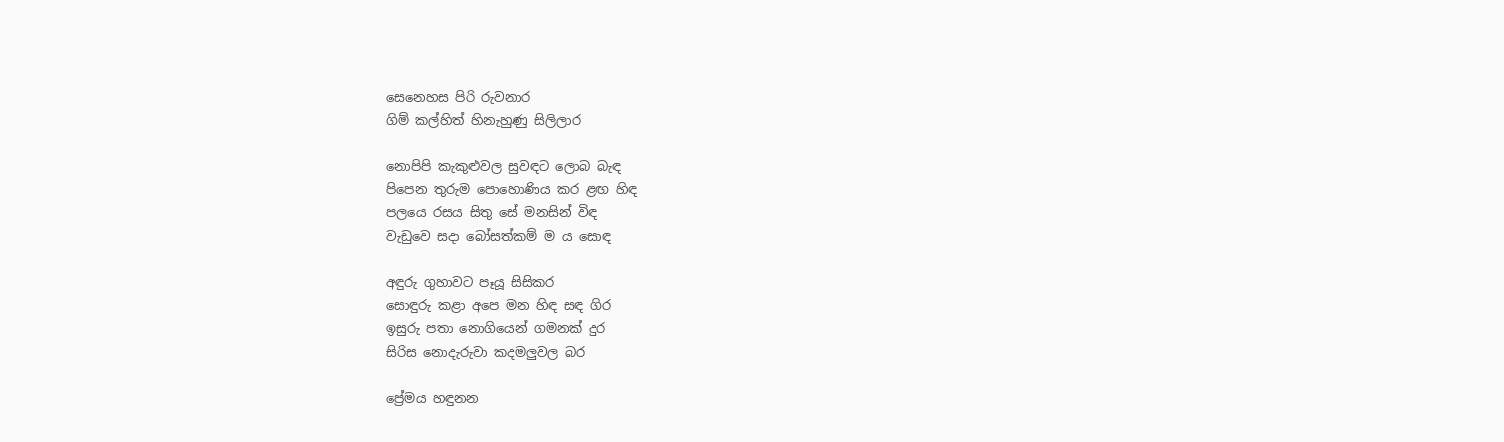සෙනෙහස පිරි රුවනාර
ගිම් කල්හිත් හිනැහුණු සිලිලාර

නොපිපි කැකුළුවල සුවඳට ලොබ බැඳ
පිපෙන තුරුම පොහොණිය කර ළඟ හිඳ
පලයෙ රසය සිතු සේ මනසින් විඳ
වැඩුවෙ සදා බෝසත්කම් ම ය සොඳ

අඳුරු ගුහාවට පෑයූ සිසිකර
සොඳුරු කළා අපෙ මන හිඳ සඳ ගිර
ඉසුරු පතා නොගියෙන් ගමනක් දුර
සිරිස නොදැරුවා කදමලුවල බර

ප්‍රේමය හඳුනන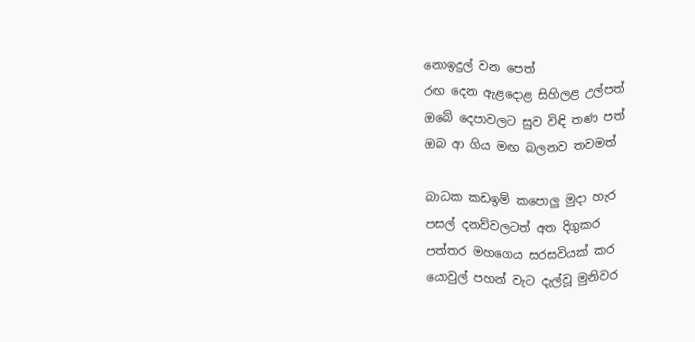නොඉදුල් වන පෙත්
රඟ දෙන ඇළදොළ සිහිලළ උල්පත්
ඔබේ දෙපාවලට සුව විඳි තණ පත්
ඔබ ආ ගිය මඟ බලනව තවමත්

බාධක කඩඉම් කපොලු මුදා හැර
පසල් දනව්වලටත් අත දිගුකර
පත්තර මහගෙය සරසවියක් කර
යොවුල් පහන් වැට දැල්වූ මුනිවර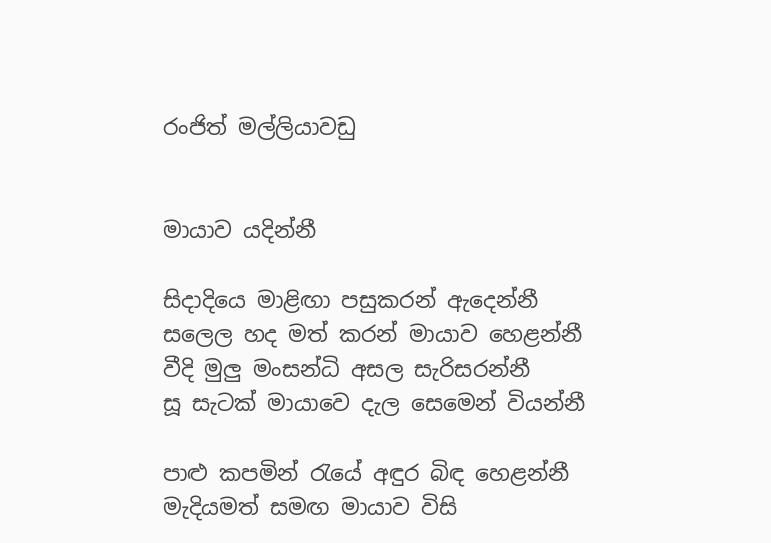රංජිත් මල්ලියාවඩු


මායාව යදින්නී

සිදාදියෙ මාළිඟා පසුකරන් ඇදෙන්නී
සලෙල හද මත් කරන් මායාව හෙළන්නී
වීදි මුලු මංසන්ධි අසල සැරිසරන්නී
සූ සැටක් මායාවෙ දැල සෙමෙන් වියන්නී

පාළු කපමින් රැයේ අඳුර බිඳ හෙළන්නී
මැදියමත් සමඟ මායාව විසි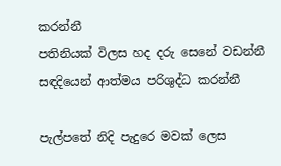කරන්නී
පතිනියක් විලස හද දරු සෙනේ වඩන්නී
සඳදියෙන් ආත්මය පරිශුද්ධ කරන්නී

පැල්පතේ නිදි පැදුරෙ මවක් ලෙස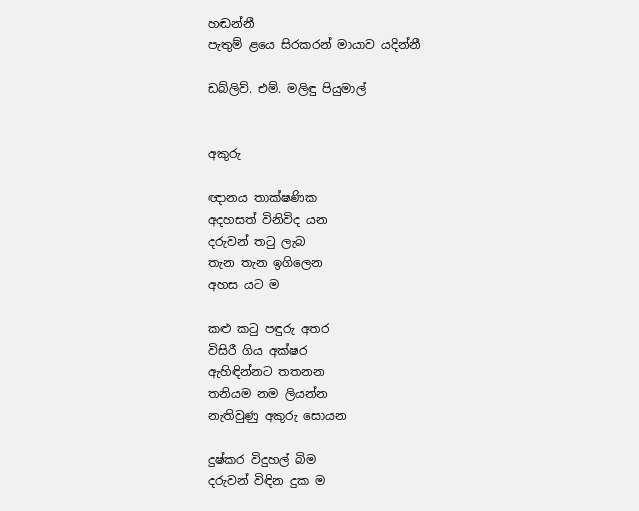හඬන්නී
පැතුම් ළයෙ සිරකරන් මායාව යදින්නී

ඩබ්ලිව්. එම්. මලිඳු පියුමාල්


අකුරු

ඥානය තාක්ෂණික
අදහසත් විනිවිද යන
දරුවන් තටු ලැබ
තැන තැන ඉගිලෙන
අහස යට ම

කළු කටු පඳුරු අතර
විසිරී ගිය අක්ෂර
ඇහිඳින්නට තතනන
තනියම නම ලියන්න
නැතිවුණු අකුරු සොයන

දුෂ්කර විදුහල් බිම
දරුවන් විඳින දුක ම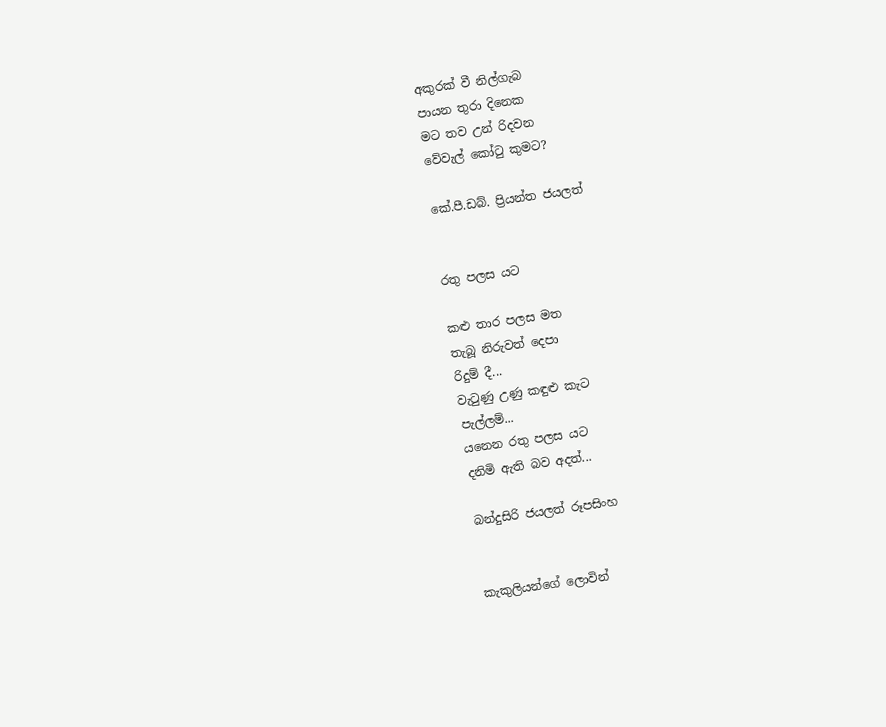අකුරක් වී නිල්ගැබ
පායන තුරා දිනෙක
මට තව උන් රිදවන
වේවැල් කෝටු කුමට?

කේ.පී.ඩබ්. ප්‍රියන්ත ජයලත්


රතු පලස යට

කළු තාර පලස මත
තැබූ නිරුවත් දෙපා
රිදුම් දී...
වැටුණු උණු කඳුළු කැට
පැල්ලම්...
යනෙන රතු පලස යට
දනිමි ඇති බව අදත්...

බන්දුසිරි ජයලත් රූපසිංහ


කැකුලියන්ගේ ලොවින්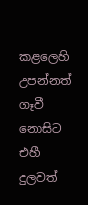කළලෙහි උපන්නත් ගෑවී නොසිට එහී
දුලවත්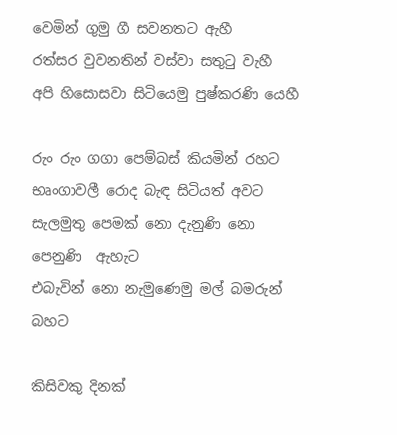වෙමින් ගුමු ගී සවනතට ඇහී
රත්සර වුවනතින් වස්වා සතුටු වැහී
අපි හිසොසවා සිටියෙමු පුෂ්කරණි යෙහී

රුං රුං ගගා පෙම්බස් කියමින් රහට
භෘංගාවලී රොද බැඳ සිටියත් අවට
සැලමුතු පෙමක් නො දැනුණි නො පෙනුණි  ඇහැට
එබැවින් නො නැමුණෙමු මල් බමරුන් බහට

කිසිවකු දිනක්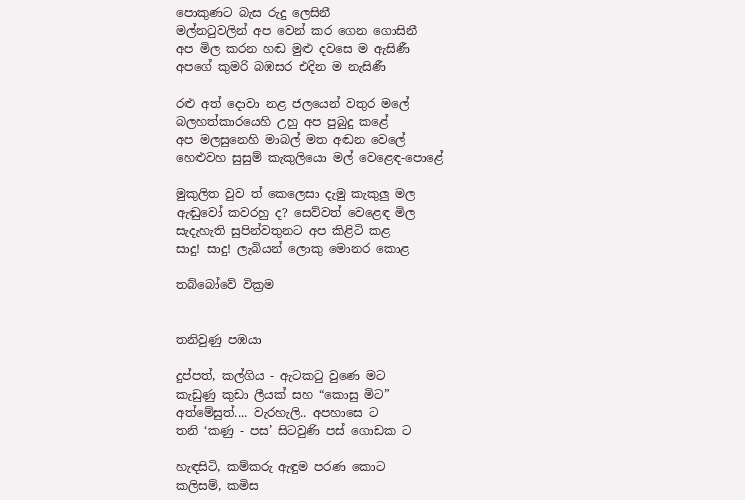පොකුණට බැස රුදු ලෙසිනී
මල්නටුවලින් අප වෙන් කර ගෙන ගොසිනී
අප මිල කරන හඬ මුළු දවසෙ ම ඇසිණී
අපගේ කුමරි බඹසර එදින ම නැසිණී

රළු අත් දොවා නළ ජලයෙන් වතුර මලේ
බලහත්කාරයෙහි උහු අප පුබුදු කළේ
අප මලසුනෙහි මාබල් මත අඬන වෙලේ
හෙළුවහ සුසුම් කැකුලියො මල් වෙළෙඳ-පොළේ

මුකුලිත වුව ත් කෙලෙසා දැමු කැකුලු මල
ඇඬුවෝ කවරහු ද? සෙව්වත් වෙළෙඳ මිල
සැදැහැති සුපින්වතුනට අප කිළිටි කළ
සාදු! සාදු! ලැබියන් ලොකු මොනර කොළ

තබ්බෝවේ වික්‍රම


තනිවුණු පඹයා

දුප්පත්, කල්ගිය - ඇටකටු වුණෙ මට
කැඩුණු කුඩා ලීයක් සහ “කොසු මිට”
අත්මේසුත්.... වැරහැලි.. අපහාසෙ ට
තනි ‘කණු - පස’ සිටවුණි පස් ගොඩක ට

හැඳසිටි, කම්කරු ඇඳුම පරණ කොට
කලිසම්, කමිස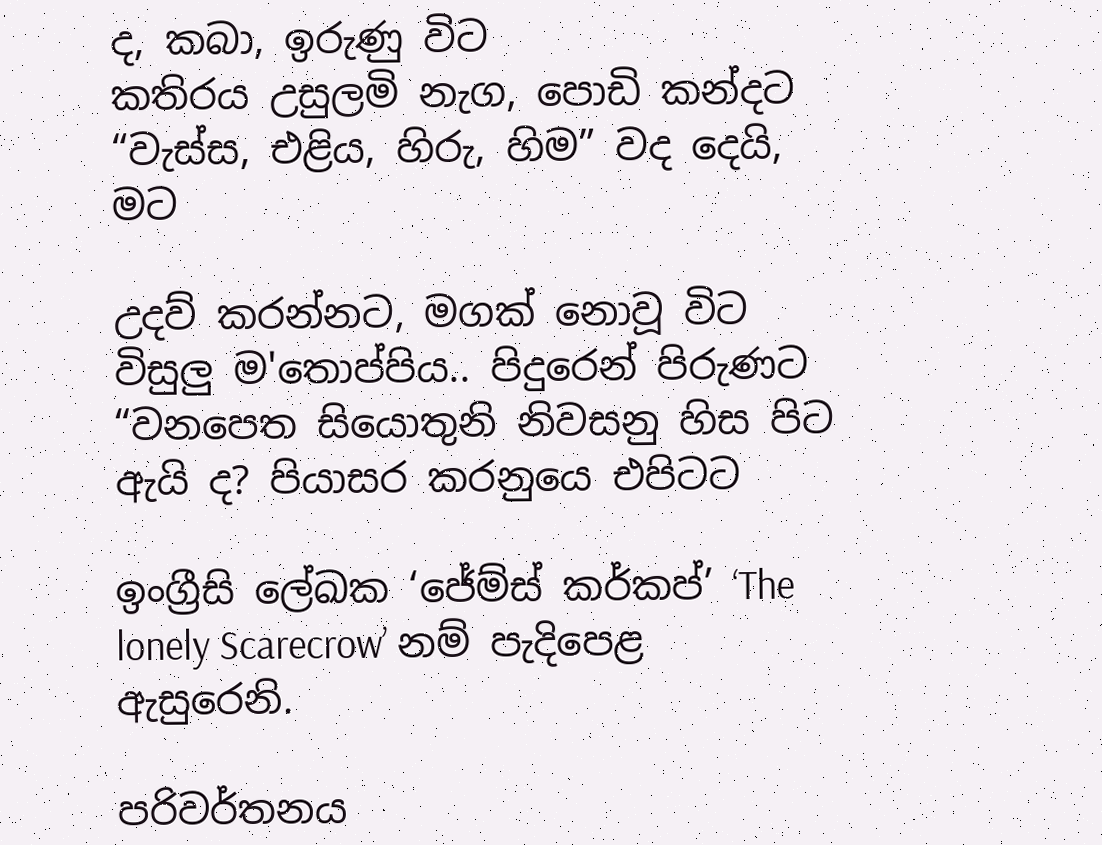ද, කබා, ඉරුණු විට
කතිරය උසුලමි නැග, පොඩි කන්දට
“වැස්ස, එළිය, හිරු, හිම” වද දෙයි, මට

උදව් කරන්නට, මගක් නොවූ විට
විසුලු ම'තොප්පිය.. පිදුරෙන් පිරුණට
“වනපෙත සියොතුනි නිවසනු හිස පිට
ඇයි ද? පියාසර කරනුයෙ එපිටට

ඉංග්‍රීසි ලේඛක ‘ජේම්ස් කර්කප්’ ‘The lonely Scarecrow’ නම් පැදිපෙළ ඇසුරෙනි.

පරිවර්තනය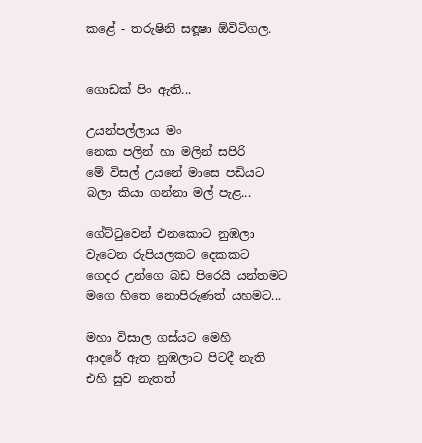කළේ - තරුෂිනි සඳූෂා ඕවිටිගල.


ගොඩක් පිං ඇති...

උයන්පල්ලාය මං
නෙක පලින් හා මලින් සපිරි
මේ විසල් උයනේ මාසෙ පඩියට
බලා කියා ගන්නා මල් පැළ...

ගේට්ටුවෙන් එනකොට නුඹලා
වැටෙන රුපියලකට දෙකකට
ගෙදර උන්ගෙ බඩ පිරෙයි යන්තමට
මගෙ හිතෙ නොපිරුණත් යහමට...

මහා විසාල ගස්යට මෙහි
ආදරේ ඇත නුඹලාට පිටදී නැති
එහි සුව නැතත්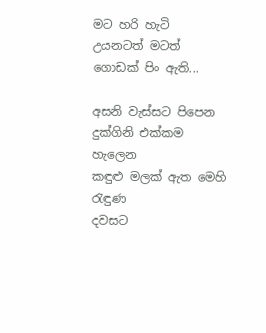මට හරි හැටි
උයනටත් මටත් ගොඩක් පිං ඇති...

අසනි වැස්සට පිපෙන
දුක්ගිනි එක්කම හැලෙන
කඳුළු මලක් ඇත මෙහි රැඳුණ
දවසට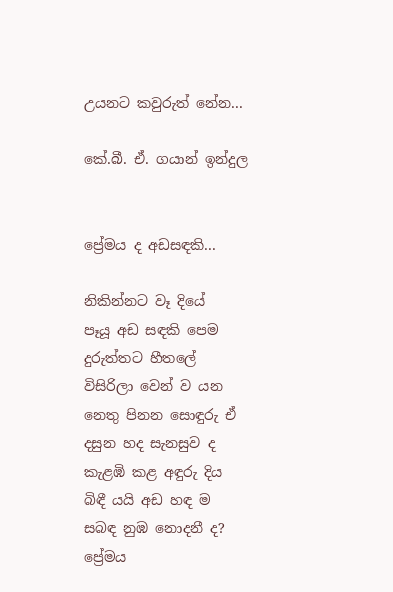උයනට කවුරුත් නේන...

කේ.බී. ඒ. ගයාන් ඉන්දුල


ප්‍රේමය ද අඩසඳකි...

නිකින්නට වෑ දියේ
පෑයූ අඩ සඳකි පෙම
දුරුත්තට හීතලේ
විසිරිලා වෙන් ව යන
නෙතු පිනන සොඳුරු ඒ
දසුන හද සැනසුව ද
කැළඹි කළ අඳුරු දිය
බිඳී යයි අඩ හඳ ම
සබඳ නුඹ නොදනී ද?
ප්‍රේමය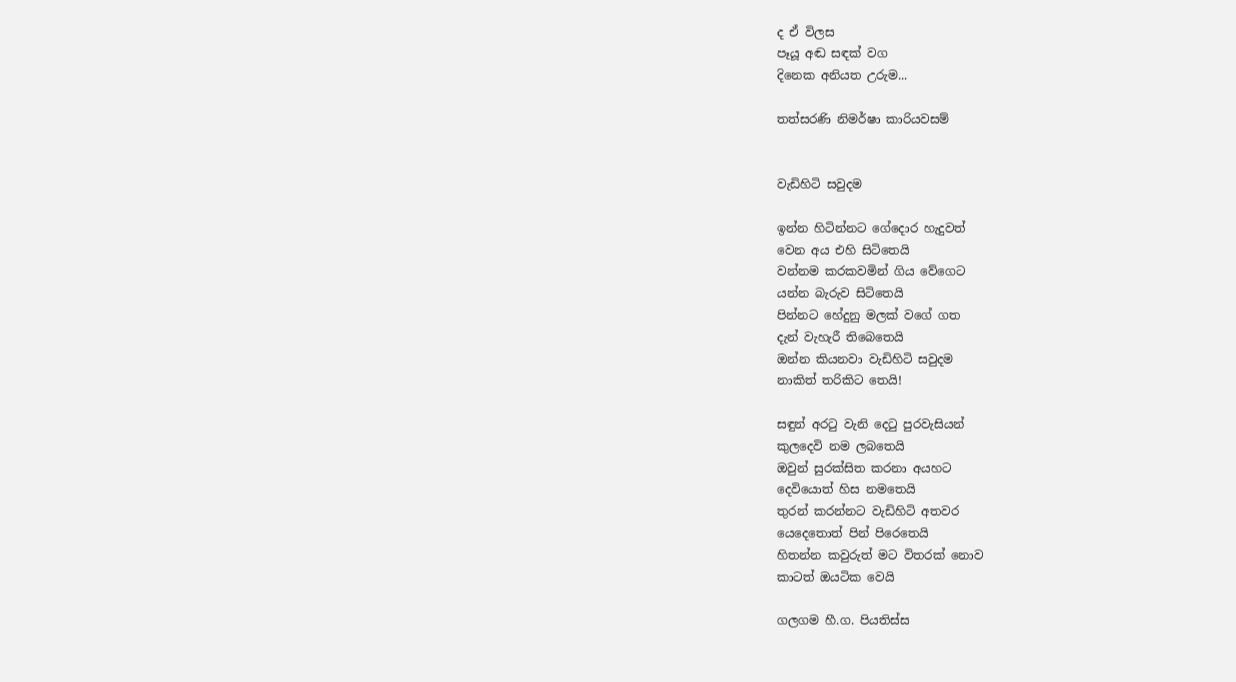ද ඒ විලස
පෑයූ අඬ සඳක් වග
දිනෙක අනියත උරුම...

තත්සරණි නිමර්ෂා කාරියවසම්


වැඩිහිටි සවුදම

ඉන්න හිටින්නට ගේදොර හැදුවත්
වෙන අය එහි සිටිතෙයි
වන්නම කරකවමින් ගිය වේගෙට
යන්න බැරුව සිටිතෙයි
පින්නට හේදුනු මලක් වගේ ගත
දැන් වැහැරී තිබෙතෙයි
ඔන්න කියනවා වැඩිහිටි සවුදම
නාකිත් තරිකිට තෙයි!

සඳුන් අරටු වැනි දෙටු පුරවැසියන්
කුලදෙවි නම ලබතෙයි
ඔවුන් සුරක්සිත කරනා අයහට
දෙවියොත් හිස නමතෙයි
තුරන් කරන්නට වැඩිහිටි අතවර
යෙදෙතොත් පින් පිරෙතෙයි
හිතන්න කවුරුත් මට විතරක් නොව
කාටත් ඔයටික වෙයි

ගලගම හී.ග. පියතිස්ස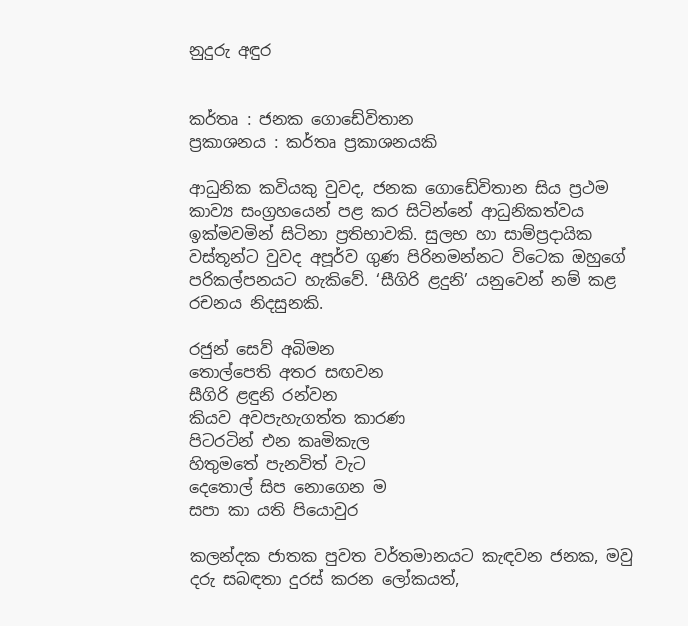නුදුරු අඳුර


කර්තෘ : ජනක ගොඩේවිතාන
ප්‍රකාශනය : කර්තෘ ප්‍රකාශනයකි

ආධුනික කවියකු වුවද, ජනක ගොඩේවිතාන සිය ප්‍රථම කාව්‍ය සංග්‍රහයෙන් පළ කර සිටින්නේ ආධුනිකත්වය ඉක්මවමින් සිටිනා ප්‍රතිභාවකි. සුලභ හා සාම්ප්‍රදායික වස්තූන්ට වුවද අපූර්ව ගුණ පිරිනමන්නට විටෙක ඔහුගේ පරිකල්පනයට හැකිවේ. ‘සීගිරි ළදුනි’ යනුවෙන් නම් කළ රචනය නිදසුනකි.

රජුන් සෙව් අබිමන
තොල්පෙති අතර සඟවන
සීගිරි ළඳුනි රන්වන
කියව අවපැහැගත්ත කාරණ
පිටරටින් එන කෘමිකැල
හිතුමතේ පැනවිත් වැට
දෙතොල් සිප නොගෙන ම
සපා කා යති පියොවුර

කලන්දක ජාතක පුවත වර්තමානයට කැඳවන ජනක, මවු දරු සබඳතා දුරස් කරන ලෝකයත්,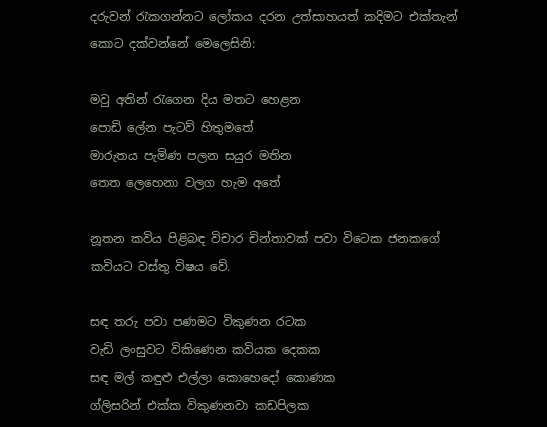දරුවන් රැකගන්නට ලෝකය දරන උත්සාහයත් කදිමට එක්තැන් කොට දක්වන්නේ මෙලෙසිනි:

මවු අතින් රැගෙන දිය මතට හෙළන
පොඩි ලේන පැටව් හිතුමතේ
මාරුතය පැමිණ පලන සයුර මතින
තෙත ලෙහෙනා වලග හැම අතේ

නූතන කවිය පිළිබඳ විචාර චින්තාවක් පවා විටෙක ජනකගේ කවියට වස්තු විෂය වේ.

සඳ තරු පවා පණමට විකුණන රටක
වැඩි ලංසුවට විකිණෙන කවියක දෙකක
සඳ මල් කඳුළු එල්ලා කොහෙදෝ කොණක
ග්ලිසරින් එක්ක විකුණනවා කඩපිලක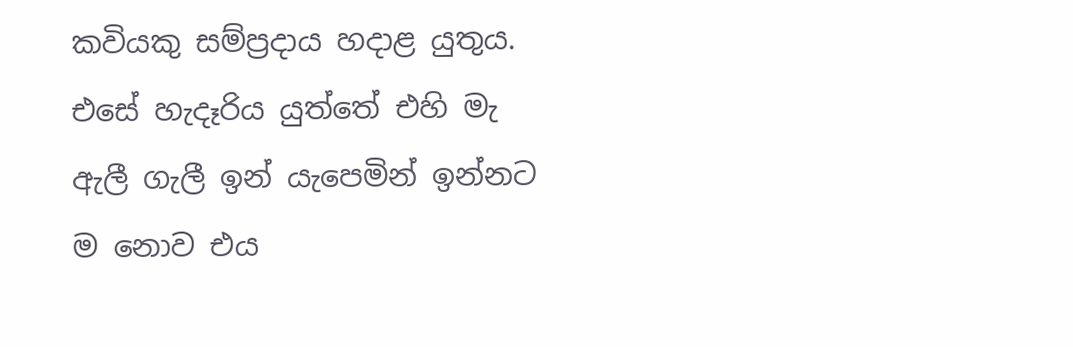කවියකු සම්ප්‍රදාය හදාළ යුතුය. එසේ හැදෑරිය යුත්තේ එහි මැ ඇලී ගැලී ඉන් යැපෙමින් ඉන්නට ම නොව එය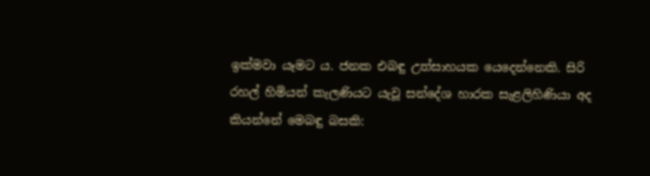ඉක්මවා යෑමට ය. ජනක එබඳු උත්සාහයක යෙදෙන්නෙකි. සිරි රහල් හිමියන් කැලණියට යැවූ සන්දේශ හාරක සැළලිහිණියා අද කියන්නේ මෙබඳු බසකි: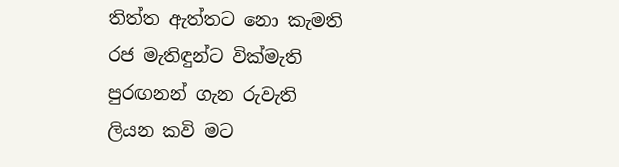තිත්ත ඇත්තට නො කැමති
රජ මැතිඳුන්ට වික්මැති
පුරඟනන් ගැන රුවැති
ලියන කවි මට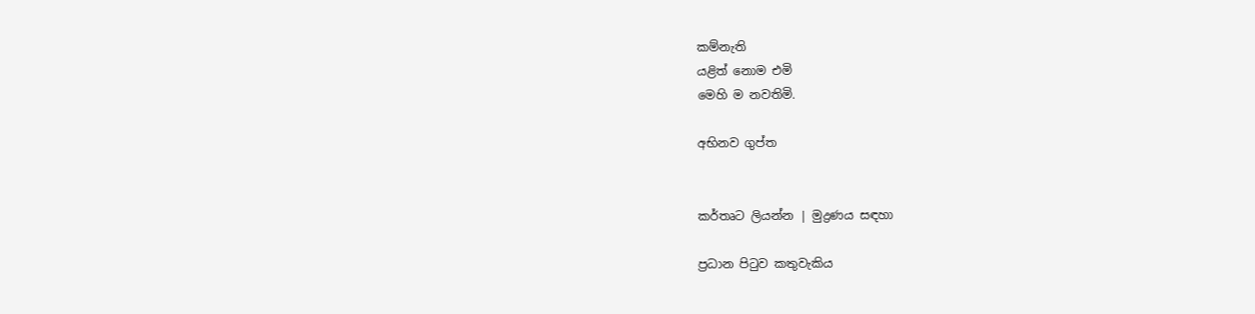කම්නැති
යළිත් නොම එමි
මෙහි ම නවතිමි.

අභිනව ගුප්ත


කර්තෘට ලියන්න | මුද්‍රණය සඳහා

ප්‍රධාන පිටුව කතුවැකිය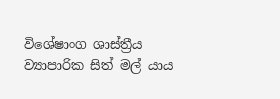විශේෂාංග ශාස්ත්‍රීය ව්‍යාපාරික සිත් මල් යාය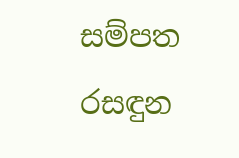සම්පත රසඳුන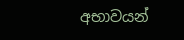අභාවයන්